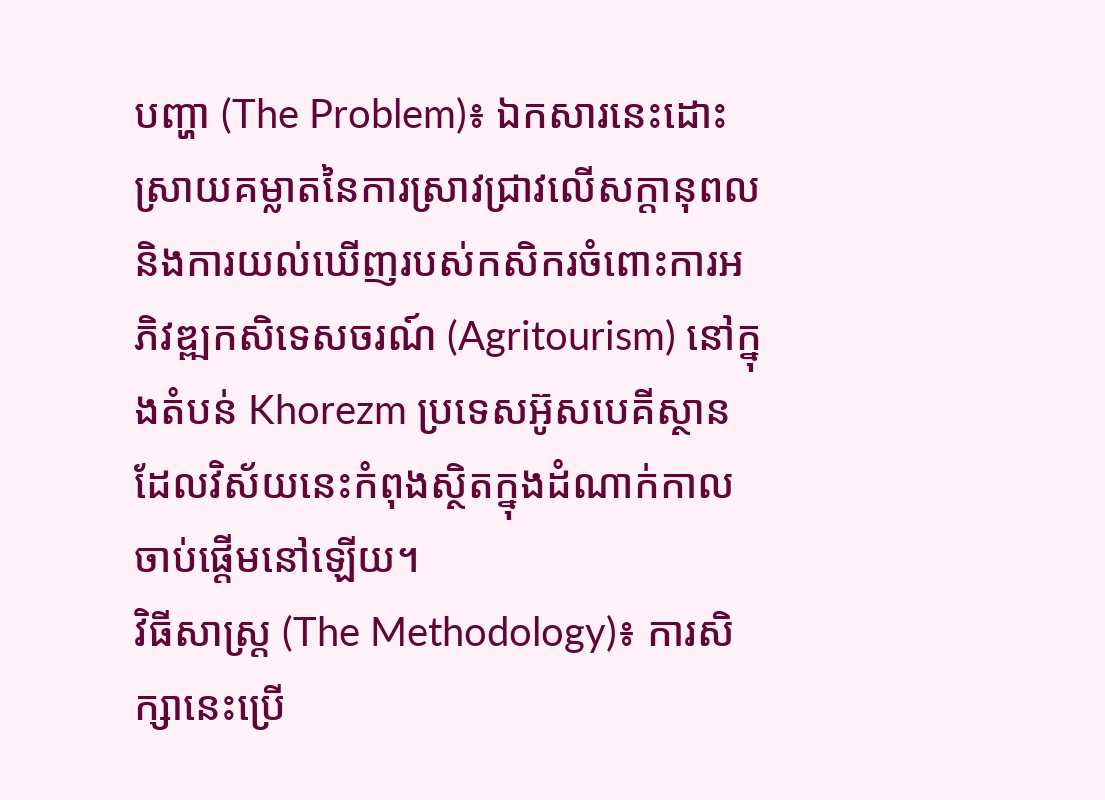បញ្ហា (The Problem)៖ ឯកសារនេះដោះស្រាយគម្លាតនៃការស្រាវជ្រាវលើសក្តានុពល និងការយល់ឃើញរបស់កសិករចំពោះការអភិវឌ្ឍកសិទេសចរណ៍ (Agritourism) នៅក្នុងតំបន់ Khorezm ប្រទេសអ៊ូសបេគីស្ថាន ដែលវិស័យនេះកំពុងស្ថិតក្នុងដំណាក់កាលចាប់ផ្តើមនៅឡើយ។
វិធីសាស្ត្រ (The Methodology)៖ ការសិក្សានេះប្រើ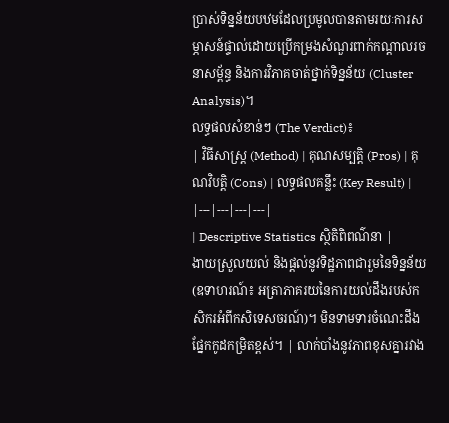ប្រាស់ទិន្នន័យបឋមដែលប្រមូលបានតាមរយៈការសម្ភាសន៍ផ្ទាល់ដោយប្រើកម្រងសំណួរពាក់កណ្តាលរចនាសម្ព័ន្ធ និងការវិភាគចាត់ថ្នាក់ទិន្នន័យ (Cluster Analysis)។
លទ្ធផលសំខាន់ៗ (The Verdict)៖
| វិធីសាស្ត្រ (Method) | គុណសម្បត្តិ (Pros) | គុណវិបត្តិ (Cons) | លទ្ធផលគន្លឹះ (Key Result) |
|---|---|---|---|
| Descriptive Statistics ស្ថិតិពិពណ៌នា |
ងាយស្រួលយល់ និងផ្តល់នូវទិដ្ឋភាពជារួមនៃទិន្នន័យ (ឧទាហរណ៍៖ អត្រាភាគរយនៃការយល់ដឹងរបស់កសិករអំពីកសិទេសចរណ៍)។ មិនទាមទារចំណេះដឹងផ្នែកកូដកម្រិតខ្ពស់។ | លាក់បាំងនូវភាពខុសគ្នារវាង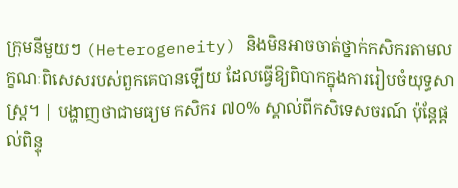ក្រុមនីមួយៗ (Heterogeneity) និងមិនអាចចាត់ថ្នាក់កសិករតាមលក្ខណៈពិសេសរបស់ពួកគេបានឡើយ ដែលធ្វើឱ្យពិបាកក្នុងការរៀបចំយុទ្ធសាស្ត្រ។ | បង្ហាញថាជាមធ្យម កសិករ ៧០% ស្គាល់ពីកសិទេសចរណ៍ ប៉ុន្តែផ្តល់ពិន្ទុ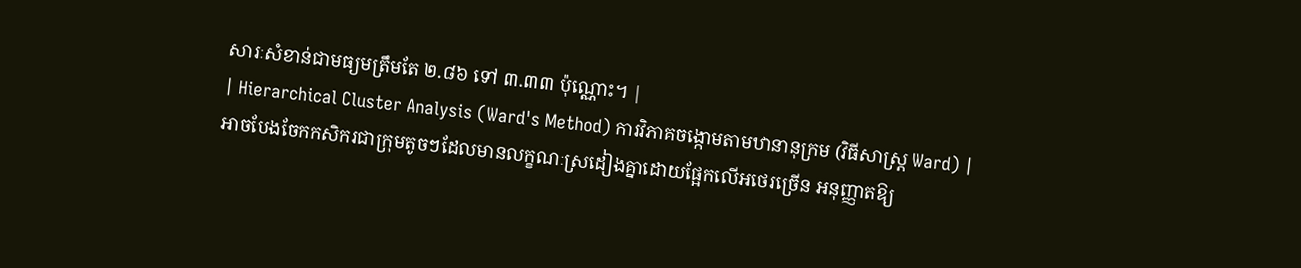សារៈសំខាន់ជាមធ្យមត្រឹមតែ ២.៨៦ ទៅ ៣.៣៣ ប៉ុណ្ណោះ។ |
| Hierarchical Cluster Analysis (Ward's Method) ការវិភាគចង្កោមតាមឋានានុក្រម (វិធីសាស្ត្រ Ward) |
អាចបែងចែកកសិករជាក្រុមតូចៗដែលមានលក្ខណៈស្រដៀងគ្នាដោយផ្អែកលើអថេរច្រើន អនុញ្ញាតឱ្យ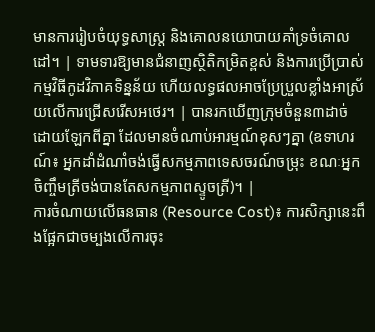មានការរៀបចំយុទ្ធសាស្ត្រ និងគោលនយោបាយគាំទ្រចំគោលដៅ។ | ទាមទារឱ្យមានជំនាញស្ថិតិកម្រិតខ្ពស់ និងការប្រើប្រាស់កម្មវិធីកូដវិភាគទិន្នន័យ ហើយលទ្ធផលអាចប្រែប្រួលខ្លាំងអាស្រ័យលើការជ្រើសរើសអថេរ។ | បានរកឃើញក្រុមចំនួន៣ដាច់ដោយឡែកពីគ្នា ដែលមានចំណាប់អារម្មណ៍ខុសៗគ្នា (ឧទាហរណ៍៖ អ្នកដាំដំណាំចង់ធ្វើសកម្មភាពទេសចរណ៍ចម្រុះ ខណៈអ្នកចិញ្ចឹមត្រីចង់បានតែសកម្មភាពស្ទូចត្រី)។ |
ការចំណាយលើធនធាន (Resource Cost)៖ ការសិក្សានេះពឹងផ្អែកជាចម្បងលើការចុះ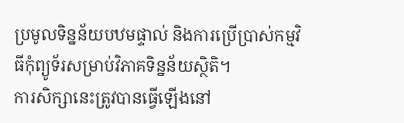ប្រមូលទិន្នន័យបឋមផ្ទាល់ និងការប្រើប្រាស់កម្មវិធីកុំព្យូទ័រសម្រាប់វិភាគទិន្នន័យស្ថិតិ។
ការសិក្សានេះត្រូវបានធ្វើឡើងនៅ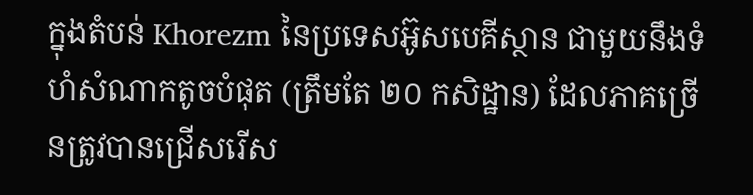ក្នុងតំបន់ Khorezm នៃប្រទេសអ៊ូសបេគីស្ថាន ជាមួយនឹងទំហំសំណាកតូចបំផុត (ត្រឹមតែ ២០ កសិដ្ឋាន) ដែលភាគច្រើនត្រូវបានជ្រើសរើស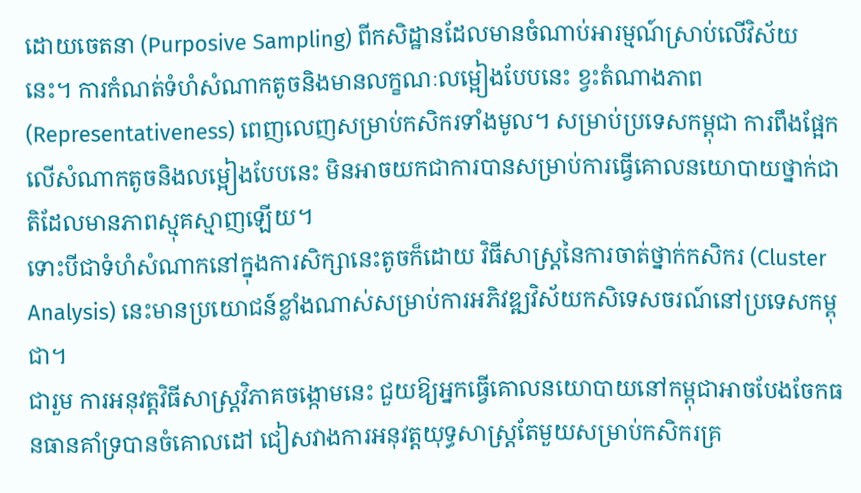ដោយចេតនា (Purposive Sampling) ពីកសិដ្ឋានដែលមានចំណាប់អារម្មណ៍ស្រាប់លើវិស័យនេះ។ ការកំណត់ទំហំសំណាកតូចនិងមានលក្ខណៈលម្អៀងបែបនេះ ខ្វះតំណាងភាព (Representativeness) ពេញលេញសម្រាប់កសិករទាំងមូល។ សម្រាប់ប្រទេសកម្ពុជា ការពឹងផ្អែកលើសំណាកតូចនិងលម្អៀងបែបនេះ មិនអាចយកជាការបានសម្រាប់ការធ្វើគោលនយោបាយថ្នាក់ជាតិដែលមានភាពស្មុគស្មាញឡើយ។
ទោះបីជាទំហំសំណាកនៅក្នុងការសិក្សានេះតូចក៏ដោយ វិធីសាស្ត្រនៃការចាត់ថ្នាក់កសិករ (Cluster Analysis) នេះមានប្រយោជន៍ខ្លាំងណាស់សម្រាប់ការអភិវឌ្ឍវិស័យកសិទេសចរណ៍នៅប្រទេសកម្ពុជា។
ជារួម ការអនុវត្តវិធីសាស្ត្រវិភាគចង្កោមនេះ ជួយឱ្យអ្នកធ្វើគោលនយោបាយនៅកម្ពុជាអាចបែងចែកធនធានគាំទ្របានចំគោលដៅ ជៀសវាងការអនុវត្តយុទ្ធសាស្ត្រតែមួយសម្រាប់កសិករគ្រ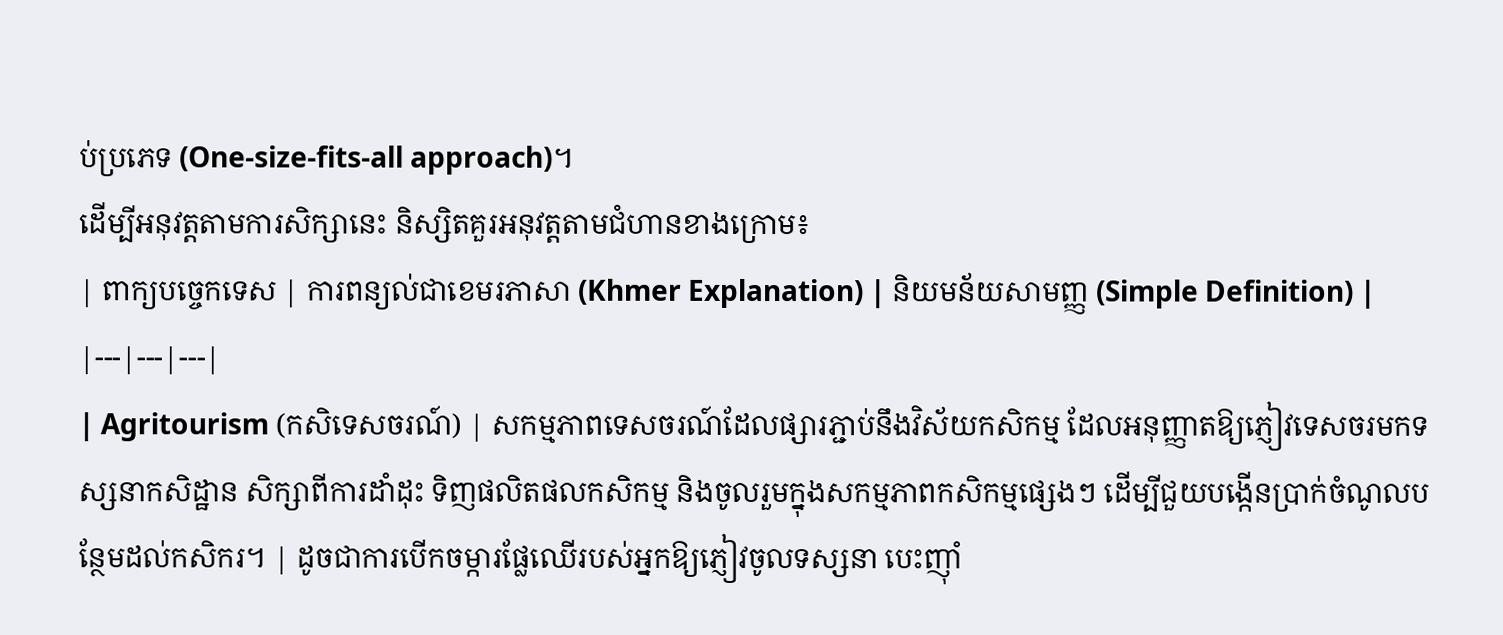ប់ប្រភេទ (One-size-fits-all approach)។
ដើម្បីអនុវត្តតាមការសិក្សានេះ និស្សិតគួរអនុវត្តតាមជំហានខាងក្រោម៖
| ពាក្យបច្ចេកទេស | ការពន្យល់ជាខេមរភាសា (Khmer Explanation) | និយមន័យសាមញ្ញ (Simple Definition) |
|---|---|---|
| Agritourism (កសិទេសចរណ៍) | សកម្មភាពទេសចរណ៍ដែលផ្សារភ្ជាប់នឹងវិស័យកសិកម្ម ដែលអនុញ្ញាតឱ្យភ្ញៀវទេសចរមកទស្សនាកសិដ្ឋាន សិក្សាពីការដាំដុះ ទិញផលិតផលកសិកម្ម និងចូលរួមក្នុងសកម្មភាពកសិកម្មផ្សេងៗ ដើម្បីជួយបង្កើនប្រាក់ចំណូលបន្ថែមដល់កសិករ។ | ដូចជាការបើកចម្ការផ្លែឈើរបស់អ្នកឱ្យភ្ញៀវចូលទស្សនា បេះញ៉ាំ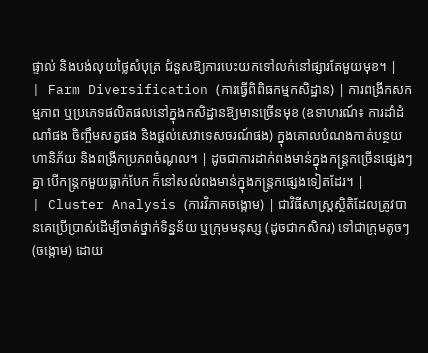ផ្ទាល់ និងបង់លុយថ្លៃសំបុត្រ ជំនួសឱ្យការបេះយកទៅលក់នៅផ្សារតែមួយមុខ។ |
| Farm Diversification (ការធ្វើពិពិធកម្មកសិដ្ឋាន) | ការពង្រីកសកម្មភាព ឬប្រភេទផលិតផលនៅក្នុងកសិដ្ឋានឱ្យមានច្រើនមុខ (ឧទាហរណ៍៖ ការដាំដំណាំផង ចិញ្ចឹមសត្វផង និងផ្តល់សេវាទេសចរណ៍ផង) ក្នុងគោលបំណងកាត់បន្ថយហានិភ័យ និងពង្រីកប្រភពចំណូល។ | ដូចជាការដាក់ពងមាន់ក្នុងកន្ត្រកច្រើនផ្សេងៗគ្នា បើកន្ត្រកមួយធ្លាក់បែក ក៏នៅសល់ពងមាន់ក្នុងកន្ត្រកផ្សេងទៀតដែរ។ |
| Cluster Analysis (ការវិភាគចង្កោម) | ជាវិធីសាស្ត្រស្ថិតិដែលត្រូវបានគេប្រើប្រាស់ដើម្បីចាត់ថ្នាក់ទិន្នន័យ ឬក្រុមមនុស្ស (ដូចជាកសិករ) ទៅជាក្រុមតូចៗ (ចង្កោម) ដោយ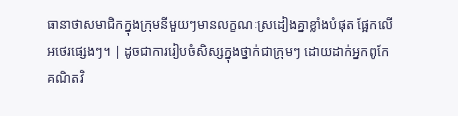ធានាថាសមាជិកក្នុងក្រុមនីមួយៗមានលក្ខណៈស្រដៀងគ្នាខ្លាំងបំផុត ផ្អែកលើអថេរផ្សេងៗ។ | ដូចជាការរៀបចំសិស្សក្នុងថ្នាក់ជាក្រុមៗ ដោយដាក់អ្នកពូកែគណិតវិ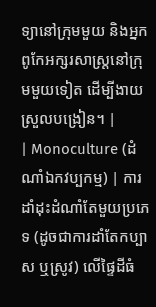ទ្យានៅក្រុមមួយ និងអ្នកពូកែអក្សរសាស្ត្រនៅក្រុមមួយទៀត ដើម្បីងាយស្រួលបង្រៀន។ |
| Monoculture (ដំណាំឯកវប្បកម្ម) | ការដាំដុះដំណាំតែមួយប្រភេទ (ដូចជាការដាំតែកប្បាស ឬស្រូវ) លើផ្ទៃដីធំ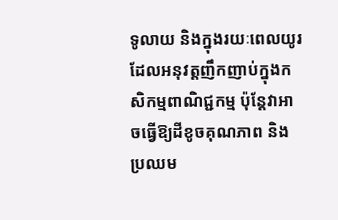ទូលាយ និងក្នុងរយៈពេលយូរ ដែលអនុវត្តញឹកញាប់ក្នុងកសិកម្មពាណិជ្ជកម្ម ប៉ុន្តែវាអាចធ្វើឱ្យដីខូចគុណភាព និងប្រឈម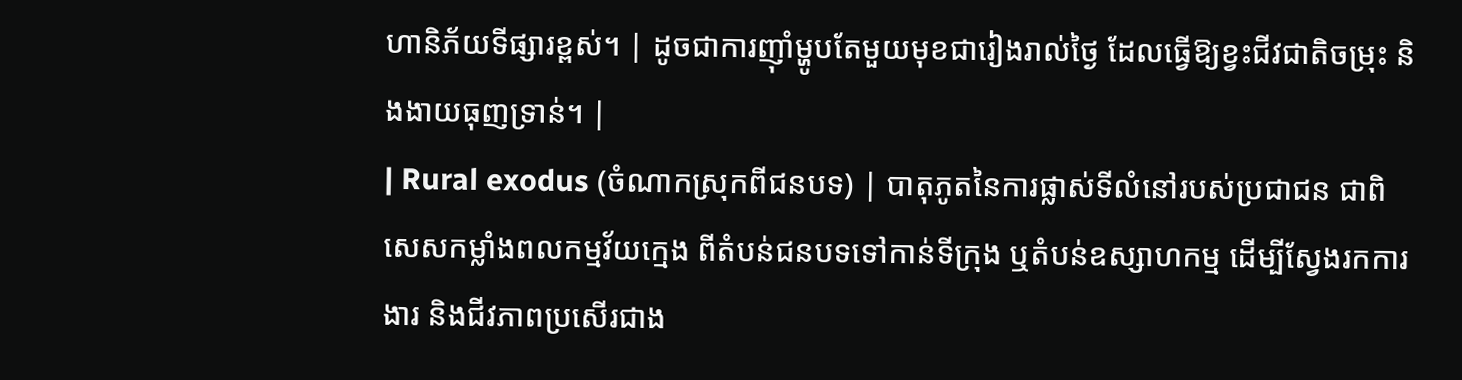ហានិភ័យទីផ្សារខ្ពស់។ | ដូចជាការញ៉ាំម្ហូបតែមួយមុខជារៀងរាល់ថ្ងៃ ដែលធ្វើឱ្យខ្វះជីវជាតិចម្រុះ និងងាយធុញទ្រាន់។ |
| Rural exodus (ចំណាកស្រុកពីជនបទ) | បាតុភូតនៃការផ្លាស់ទីលំនៅរបស់ប្រជាជន ជាពិសេសកម្លាំងពលកម្មវ័យក្មេង ពីតំបន់ជនបទទៅកាន់ទីក្រុង ឬតំបន់ឧស្សាហកម្ម ដើម្បីស្វែងរកការងារ និងជីវភាពប្រសើរជាង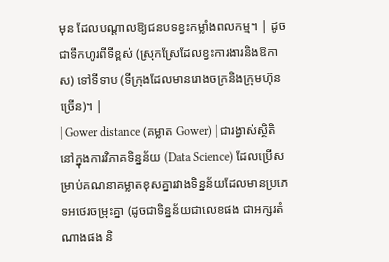មុន ដែលបណ្តាលឱ្យជនបទខ្វះកម្លាំងពលកម្ម។ | ដូចជាទឹកហូរពីទីខ្ពស់ (ស្រុកស្រែដែលខ្វះការងារនិងឱកាស) ទៅទីទាប (ទីក្រុងដែលមានរោងចក្រនិងក្រុមហ៊ុនច្រើន)។ |
| Gower distance (គម្លាត Gower) | ជារង្វាស់ស្ថិតិនៅក្នុងការវិភាគទិន្នន័យ (Data Science) ដែលប្រើសម្រាប់គណនាគម្លាតខុសគ្នារវាងទិន្នន័យដែលមានប្រភេទអថេរចម្រុះគ្នា (ដូចជាទិន្នន័យជាលេខផង ជាអក្សរតំណាងផង និ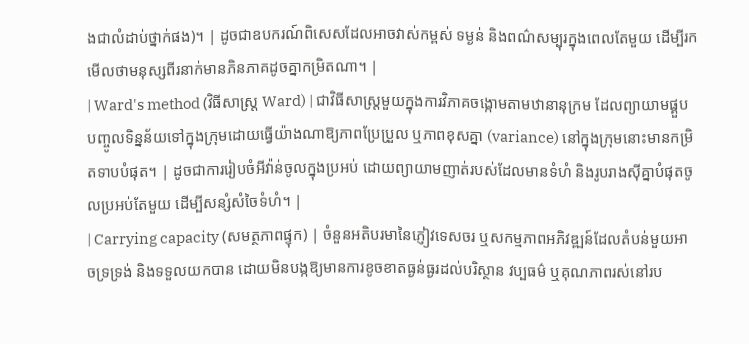ងជាលំដាប់ថ្នាក់ផង)។ | ដូចជាឧបករណ៍ពិសេសដែលអាចវាស់កម្ពស់ ទម្ងន់ និងពណ៌សម្បុរក្នុងពេលតែមួយ ដើម្បីរកមើលថាមនុស្សពីរនាក់មានភិនភាគដូចគ្នាកម្រិតណា។ |
| Ward's method (វិធីសាស្ត្រ Ward) | ជាវិធីសាស្ត្រមួយក្នុងការវិភាគចង្កោមតាមឋានានុក្រម ដែលព្យាយាមផ្គួបបញ្ចូលទិន្នន័យទៅក្នុងក្រុមដោយធ្វើយ៉ាងណាឱ្យភាពប្រែប្រួល ឬភាពខុសគ្នា (variance) នៅក្នុងក្រុមនោះមានកម្រិតទាបបំផុត។ | ដូចជាការរៀបចំអីវ៉ាន់ចូលក្នុងប្រអប់ ដោយព្យាយាមញាត់របស់ដែលមានទំហំ និងរូបរាងស៊ីគ្នាបំផុតចូលប្រអប់តែមួយ ដើម្បីសន្សំសំចៃទំហំ។ |
| Carrying capacity (សមត្ថភាពផ្ទុក) | ចំនួនអតិបរមានៃភ្ញៀវទេសចរ ឬសកម្មភាពអភិវឌ្ឍន៍ដែលតំបន់មួយអាចទ្រទ្រង់ និងទទួលយកបាន ដោយមិនបង្កឱ្យមានការខូចខាតធ្ងន់ធ្ងរដល់បរិស្ថាន វប្បធម៌ ឬគុណភាពរស់នៅរប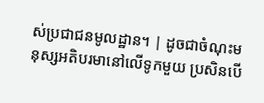ស់ប្រជាជនមូលដ្ឋាន។ | ដូចជាចំណុះមនុស្សអតិបរមានៅលើទូកមួយ ប្រសិនបើ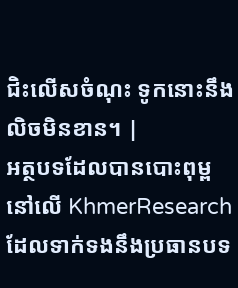ជិះលើសចំណុះ ទូកនោះនឹងលិចមិនខាន។ |
អត្ថបទដែលបានបោះពុម្ពនៅលើ KhmerResearch ដែលទាក់ទងនឹងប្រធានបទ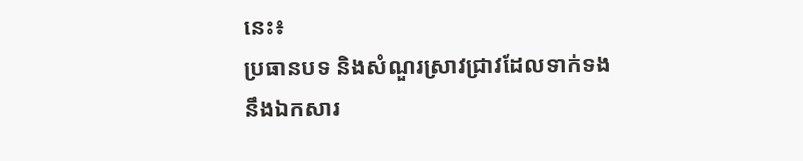នេះ៖
ប្រធានបទ និងសំណួរស្រាវជ្រាវដែលទាក់ទងនឹងឯកសារ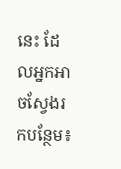នេះ ដែលអ្នកអាចស្វែងរកបន្ថែម៖